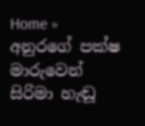Home » අනුරගේ පක්ෂ මාරුවෙන් සිරිමා හැඬූ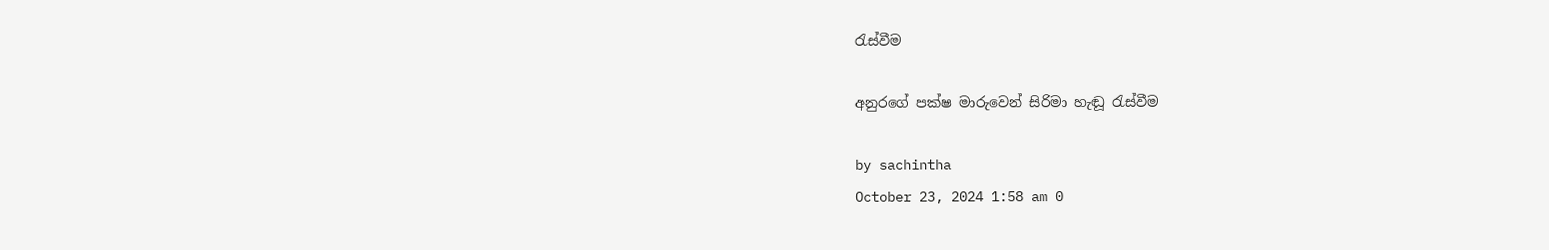රැස්වීම

අනුරගේ පක්ෂ මාරුවෙන් සිරිමා හැඬූ රැස්වීම

by sachintha
October 23, 2024 1:58 am 0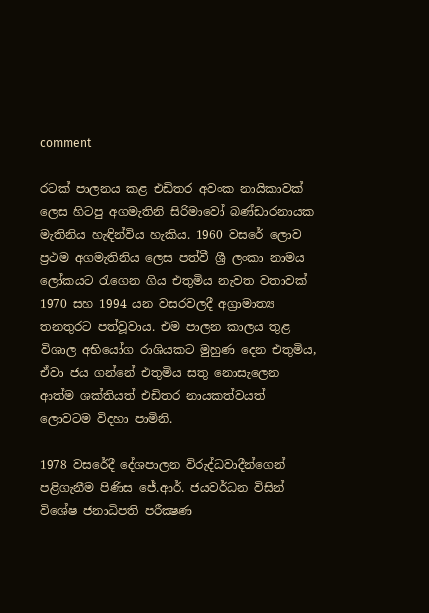comment

රටක් පාලනය කළ එඩිතර අවංක නායිකාවක් ලෙස හිටපු අගමැතිනි සිරිමාවෝ බණ්ඩාරනායක මැතිනිය හැඳින්විය හැකිය. 1960 වසරේ ලොව ප්‍රථම අගමැතිනිය ලෙස පත්වී ශ්‍රී ලංකා නාමය ලෝකයට රැගෙන ගිය එතුමිය නැවත වතාවක් 1970 සහ 1994 යන වසරවලදී අග්‍රාමාත්‍ය තනතුරට පත්වූවාය. එම පාලන කාලය තුළ විශාල අභියෝග රාශියකට මුහුණ දෙන එතුමිය, ඒවා ජය ගන්නේ එතුමිය සතු නොසැලෙන ආත්ම ශක්තියත් එඩිතර නායකත්වයත් ලොවටම විදහා පාමිනි.

1978 වසරේදී දේශපාලන විරුද්ධවාදීන්ගෙන් පළිගැනීම පිණිස ජේ.ආර්. ජයවර්ධන විසින් විශේෂ ජනාධිපති පරීක්‍ෂණ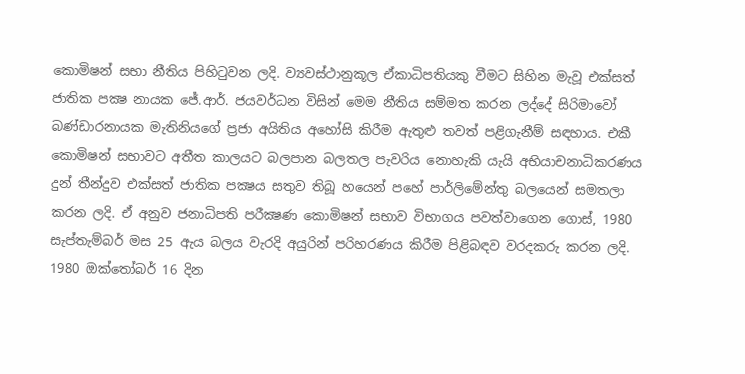කොමිෂන් සභා නීතිය පිහිටුවන ලදි. ව්‍යවස්ථානුකූල ඒකාධිපතියකු වීමට සිහින මැවූ එක්සත් ජාතික පක්‍ෂ නායක ජේ.ආර්. ජයවර්ධන විසින් මෙම නීතිය සම්මත කරන ලද්දේ සිරිමාවෝ බණ්ඩාරනායක මැතිනියගේ ප්‍රජා අයිතිය අහෝසි කිරීම ඇතුළු තවත් පළිගැනීම් සඳහාය. එකී කොමිෂන් සභාවට අතීත කාලයට බලපාන බලතල පැවරිය නොහැකි යැයි අභියාචනාධිකරණය දුන් තීන්දුව එක්සත් ජාතික පක්‍ෂය සතුව තිබූ හයෙන් පහේ පාර්ලිමේන්තු බලයෙන් සමතලා කරන ලදි. ඒ අනුව ජනාධිපති පරීක්‍ෂණ කොමිෂන් සභාව විභාගය පවත්වාගෙන ගොස්, 1980 සැප්තැම්බර් මස 25 ඇය බලය වැරදි අයුරින් පරිහරණය කිරීම පිළිබඳව වරදකරු කරන ලදි. 1980 ඔක්තෝබර් 16 දින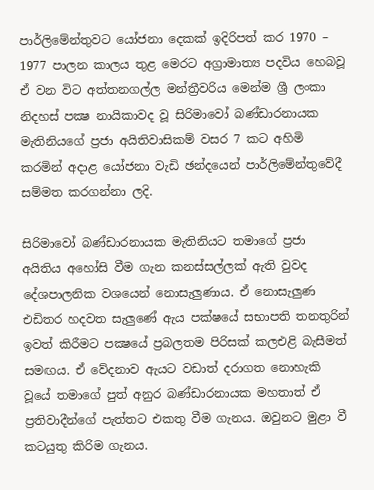පාර්ලිමේන්තුවට යෝජනා දෙකක් ඉදිරිපත් කර 1970 – 1977 පාලන කාලය තුළ මෙරට අග්‍රාමාත්‍ය පදවිය හෙබවූ ඒ වන විට අත්තනගල්ල මන්ත්‍රීවරිය මෙන්ම ශ්‍රී ලංකා නිදහස් පක්‍ෂ නායිකාවද වූ සිරිමාවෝ බණ්ඩාරනායක මැතිනියගේ ප්‍රජා අයිතිවාසිකම් වසර 7 කට අහිමි කරමින් අදාළ යෝජනා වැඩි ඡන්දයෙන් පාර්ලිමේන්තුවේදී සම්මත කරගන්නා ලදි.

සිරිමාවෝ බණ්ඩාරනායක මැතිනියට තමාගේ ප්‍රජා අයිතිය අහෝසි වීම ගැන කනස්සල්ලක් ඇති වුවද දේශපාලනික වශයෙන් නොසැලුණාය. ඒ නොසැලුණ එඩිතර හදවත සැලුණේ ඇය පක්ෂයේ සභාපති තනතුරින් ඉවත් කිරීමට පක්‍ෂයේ ප්‍රබලතම පිරිසක් කලඑළි බැසීමත් සමඟය. ඒ වේදනාව ඇයට වඩාත් දරාගත නොහැකි වූයේ තමාගේ පුත් අනුර බණ්ඩාරනායක මහතාත් ඒ ප්‍රතිවාදීන්ගේ පැත්තට එකතු වීම ගැනය. ඔවුනට මුළා වී කටයුතු කිරිම ගැනය.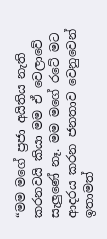“මම මගේ ප්‍රජා අයිතිය නැති කරනවයි කියා මම ඒ වෙලාවේ සැලුණේ නෑ. මම මගේ රටේ මට ආදරය කරන ජනතාව වෙනුවෙන් ඉතාමත්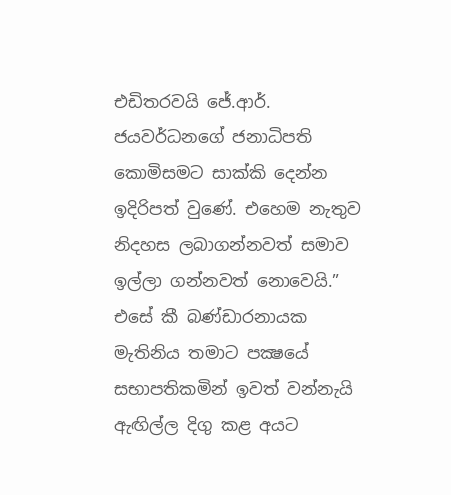එඩිතරවයි ජේ.ආර්. ජයවර්ධනගේ ජනාධිපති කොමිසමට සාක්කි දෙන්න ඉදිරිපත් වුණේ. එහෙම නැතුව නිදහස ලබාගන්නවත් සමාව ඉල්ලා ගන්නවත් නොවෙයි.” එසේ කී බණ්ඩාරනායක මැතිනිය තමාට පක්‍ෂයේ සභාපතිකමින් ඉවත් වන්නැයි ඇඟිල්ල දිගු කළ අයට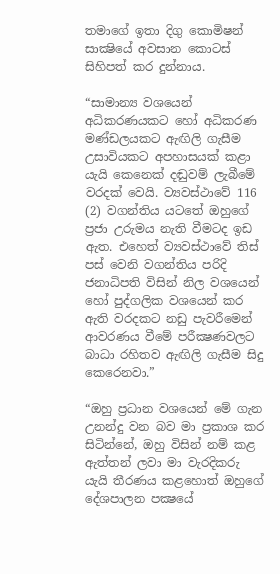තමාගේ ඉතා දිගු කොමිෂන් සාක්‍ෂියේ අවසාන කොටස් සිහිපත් කර දුන්නාය.

“සාමාන්‍ය වශයෙන් අධිකරණයකට හෝ අධිකරණ මණ්ඩලයකට ඇඟිලි ගැසීම උසාවියකට අපහාසයක් කළා යැයි කෙනෙක් දඬුවම් ලැබීමේ වරදක් වෙයි. ව්‍යවස්ථාවේ 116 (2) වගන්තිය යටතේ ඔහුගේ ප්‍රජා උරුමය නැති වීමටද ඉඩ ඇත. එහෙත් ව්‍යවස්ථාවේ තිස් පස් වෙනි වගන්තිය පරිදි ජනාධිපති විසින් නිල වශයෙන් හෝ පුද්ගලික වශයෙන් කර ඇති වරදකට නඩු පැවරීමෙන් ආවරණය වීමේ පරීක්‍ෂණවලට බාධා රහිතව ඇඟිලි ගැසීම සිදු කෙරෙනවා.”

“ඔහු ප්‍රධාන වශයෙන් මේ ගැන උනන්දු වන බව මා ප්‍රකාශ කර සිටින්නේ, ඔහු විසින් නම් කළ ඇත්තන් ලවා මා වැරදිකරු යැයි තීරණය කළහොත් ඔහුගේ දේශපාලන පක්‍ෂයේ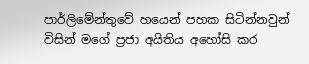පාර්ලිමේන්තුවේ හයෙන් පහක සිටින්නවුන් විසින් මගේ ප්‍රජා අයිතිය අහෝසි කර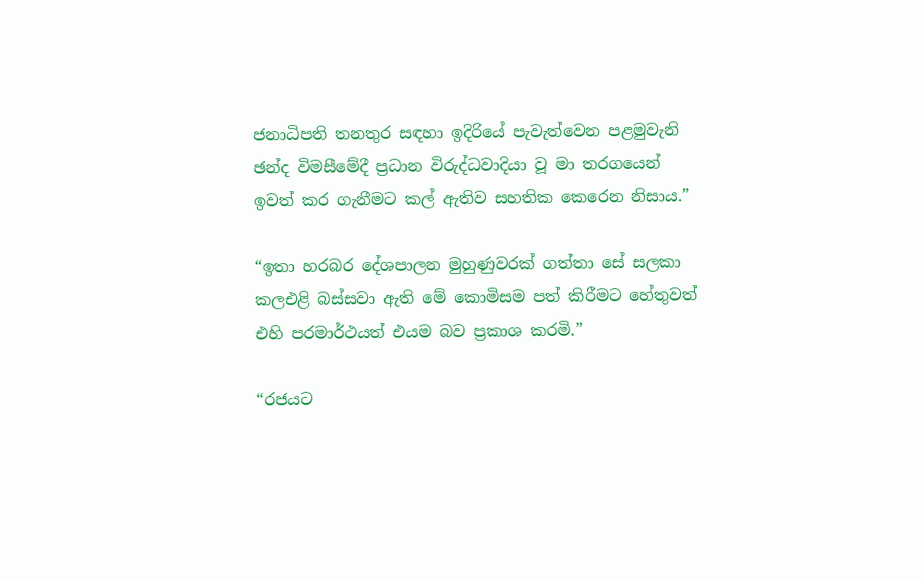ජනාධිපති තනතුර සඳහා ඉදිරියේ පැවැත්වෙන පළමුවැනි ඡන්ද විමසීමේදී ප්‍රධාන විරුද්ධවාදියා වූ මා තරගයෙන් ඉවත් කර ගැනීමට කල් ඇතිව සහතික කෙරෙන නිසාය.”

“ඉතා හරබර දේශපාලන මුහුණුවරක් ගත්තා සේ සලකා කලඑළි බස්සවා ඇති මේ කොමිසම පත් කිරීමට හේතුවත් එහි පරමාර්ථයත් එයම බව ප්‍රකාශ කරමි.”

“රජයට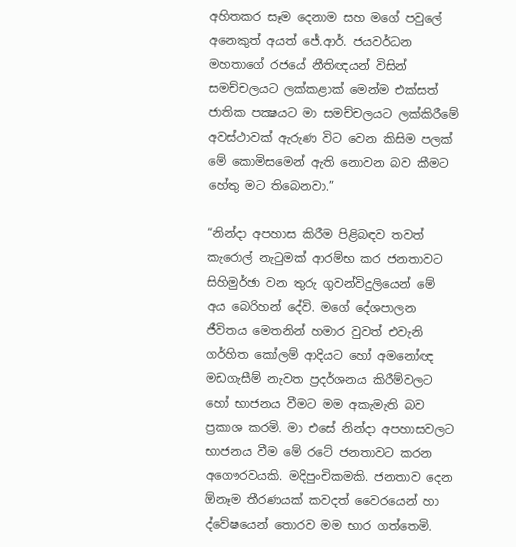අහිතකර සෑම දෙනාම සහ මගේ පවුලේ අනෙකුත් අයත් ජේ.ආර්. ජයවර්ධන මහතාගේ රජයේ නීතිඥයන් විසින් සමච්චලයට ලක්කළාක් මෙන්ම එක්සත් ජාතික පක්‍ෂයට මා සමච්චලයට ලක්කිරීමේ අවස්ථාවක් ඇරුණ විට වෙන කිසිම පලක් මේ කොමිසමෙන් ඇති නොවන බව කීමට හේතු මට තිබෙනවා.”

“නින්දා අපහාස කිරීම පිළිබඳව තවත් කැරොල් නැටුමක් ආරම්භ කර ජනතාවට සිහිමුර්ඡා වන තුරු ගුවන්විදුලියෙන් මේ අය බෙරිහන් දේවි. මගේ දේශපාලන ජීවිතය මෙතනින් හමාර වුවත් එවැනි ගර්හිත කෝලම් ආදියට හෝ අමනෝඥ මඩගැසීම් නැවත ප්‍රදර්ශනය කිරීම්වලට හෝ භාජනය වීමට මම අකැමැති බව ප්‍රකාශ කරමි. මා එසේ නින්දා අපහාසවලට භාජනය වීම මේ රටේ ජනතාවට කරන අගෞරවයකි. මදිපුංචිකමකි. ජනතාව දෙන ඕනෑම තීරණයක් කවදත් වෛරයෙන් හා ද්වේෂයෙන් තොරව මම භාර ගත්තෙමි.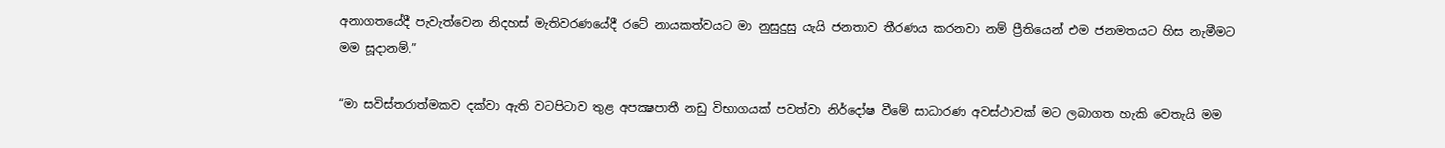අනාගතයේදී පැවැත්වෙන නිදහස් මැතිවරණයේදී රටේ නායකත්වයට මා නුසුදුසු යැයි ජනතාව තීරණය කරනවා නම් ප්‍රීතියෙන් එම ජනමතයට හිස නැමීමට මම සූදානම්.”

“මා සවිස්තරාත්මකව දක්වා ඇති වටපිටාව තුළ අපක්‍ෂපාතී නඩු විභාගයක් පවත්වා නිර්දෝෂ වීමේ සාධාරණ අවස්ථාවක් මට ලබාගත හැකි වෙතැයි මම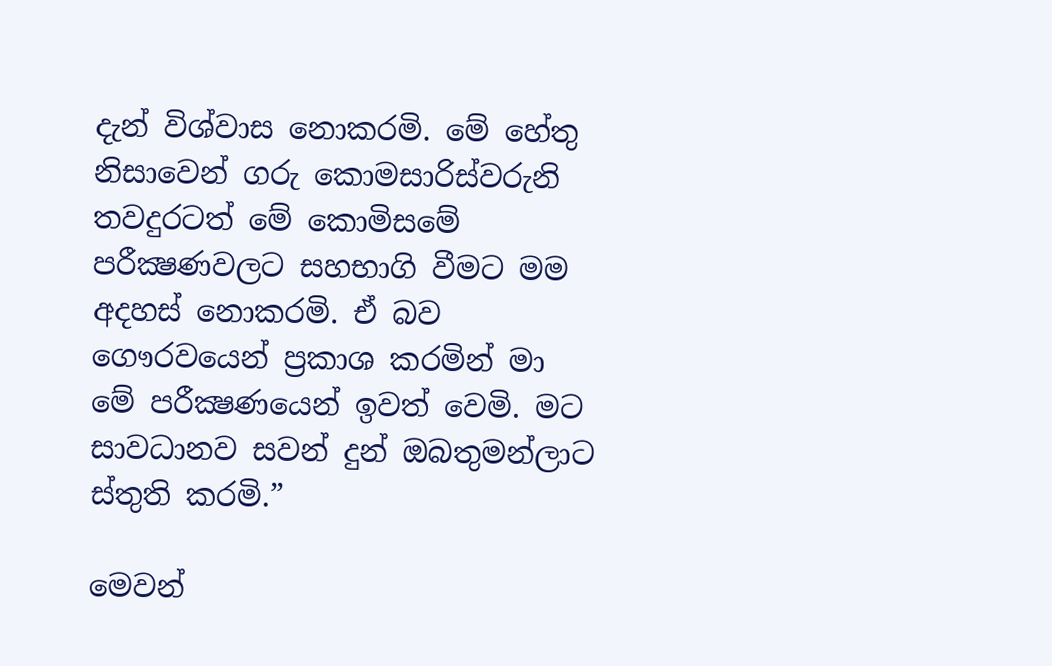දැන් විශ්වාස නොකරමි. මේ හේතු නිසාවෙන් ගරු කොමසාරිස්වරුනි තවදුරටත් මේ කොමිසමේ පරීක්‍ෂණවලට සහභාගි වීමට මම අදහස් නොකරමි. ඒ බව ගෞරවයෙන් ප්‍රකාශ කරමින් මා මේ පරීක්‍ෂණයෙන් ඉවත් වෙමි. මට සාවධානව සවන් දුන් ඔබතුමන්ලාට ස්තුති කරමි.”

මෙවන්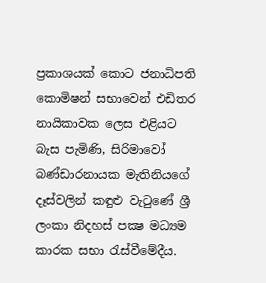ප්‍රකාශයක් කොට ජනාධිපති කොමිෂන් සභාවෙන් එඩිතර නායිකාවක ලෙස එළියට බැස පැමිණි, සිරිමාවෝ බණ්ඩාරනායක මැතිනියගේ දෑස්වලින් කඳුළු වැටුණේ ශ්‍රී ලංකා නිදහස් පක්‍ෂ මධ්‍යම කාරක සභා රැස්වීමේදීය.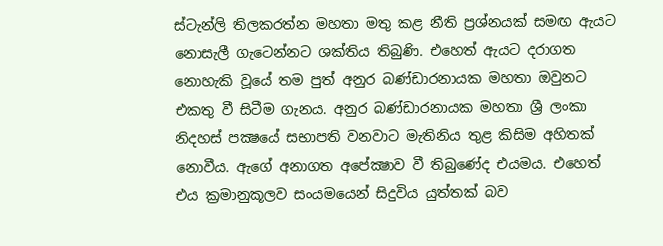ස්ටැන්ලි තිලකරත්න මහතා මතු කළ නීති ප්‍රශ්නයක් සමඟ ඇයට නොසැලී ගැටෙන්නට ශක්තිය තිබුණි. එහෙත් ඇයට දරාගත නොහැකි වූයේ තම පුත් අනුර බණ්ඩාරනායක මහතා ඔවුනට එකතු වී සිටීම ගැනය. අනුර බණ්ඩාරනායක මහතා ශ්‍රී ලංකා නිදහස් පක්‍ෂයේ සභාපති වනවාට මැතිනිය තුළ කිසිම අහිතක් නොවීය. ඇගේ අනාගත අපේක්‍ෂාව වී තිබුණේද එයමය. එහෙත් එය ක්‍රමානුකූලව සංයමයෙන් සිදුවිය යුත්තක් බව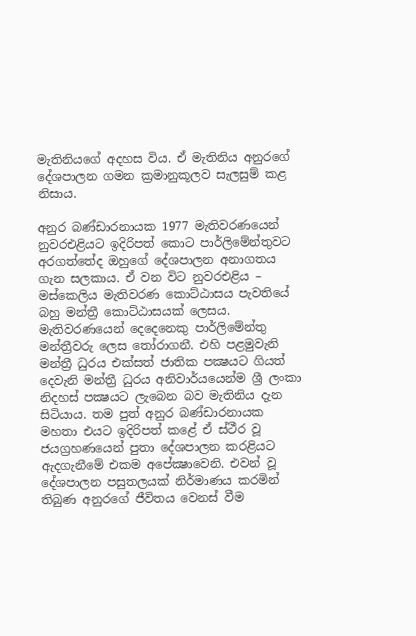මැතිනියගේ අදහස විය. ඒ මැතිනිය අනුරගේ දේශපාලන ගමන ක්‍රමානුකූලව සැලසුම් කළ නිසාය.

අනුර බණ්ඩාරනායක 1977 මැතිවරණයෙන් නුවරඑළියට ඉදිරිපත් කොට පාර්ලිමේන්තුවට අරගත්තේද ඔහුගේ දේශපාලන අනාගතය ගැන සලකාය. ඒ වන විට නුවරඑළිය – මස්කෙලිය මැතිවරණ කොට්ඨාසය පැවතියේ බහු මන්ත්‍රී කොට්ඨාසයක් ලෙසය. මැතිවරණයෙන් දෙදෙනෙකු පාර්ලිමේන්තු මන්ත්‍රීවරු ලෙස තෝරාගනී. එහි පළමුවැනි මන්ත්‍රී ධුරය එක්සත් ජාතික පක්‍ෂයට ගියත් දෙවැනි මන්ත්‍රී ධුරය අනිවාර්යයෙන්ම ශ්‍රී ලංකා නිදහස් පක්‍ෂයට ලැබෙන බව මැතිනිය දැන සිටියාය. තම පුත් අනුර බණ්ඩාරනායක මහතා එයට ඉදිරිපත් කළේ ඒ ස්ථීර වූ ජයග්‍රහණයෙන් පුතා දේශපාලන කරළියට ඇදගැනීමේ එකම අපේක්‍ෂාවෙනි. එවන් වූ දේශපාලන පසුතලයක් නිර්මාණය කරමින් තිබුණ අනුරගේ ජීවිතය වෙනස් වීම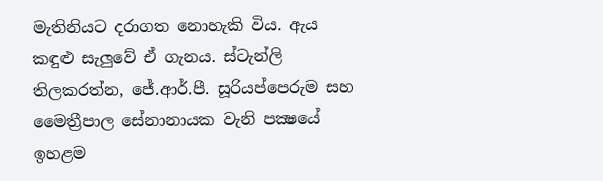මැතිනියට දරාගත නොහැකි විය. ඇය කඳුළු සැලුවේ ඒ ගැනය. ස්ටැන්ලි තිලකරත්න, ජේ.ආර්.පී. සූරියප්පෙරුම සහ මෛත්‍රීපාල සේනානායක වැනි පක්‍ෂයේ ඉහළම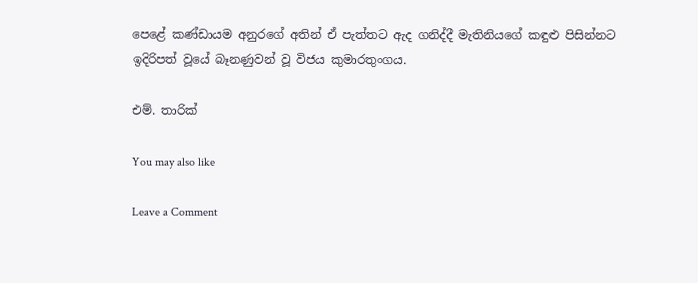පෙළේ කණ්ඩායම අනුරගේ අතින් ඒ පැත්තට ඇද ගනිද්දී මැතිනියගේ කඳුළු පිසින්නට ඉදිරිපත් වූයේ බෑනණුවන් වූ විජය කුමාරතුංගය.

එම්. තාරික්

You may also like

Leave a Comment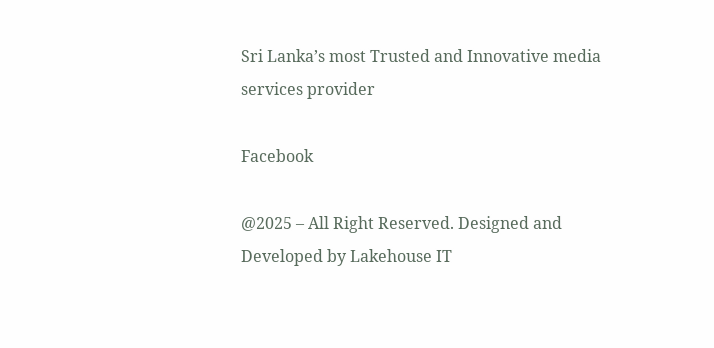Sri Lanka’s most Trusted and Innovative media services provider

Facebook

@2025 – All Right Reserved. Designed and Developed by Lakehouse IT